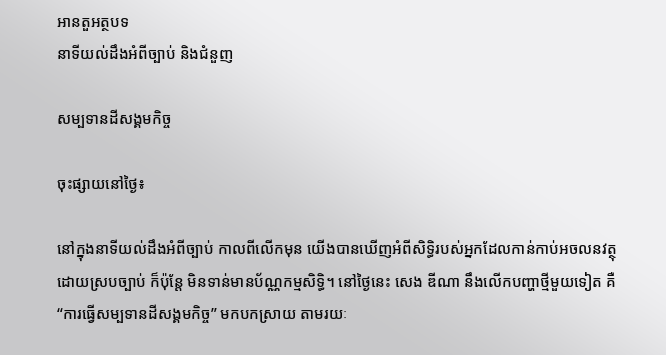អានតួអត្ថបទ
នាទីយល់ដឹងអំពីច្បាប់ និងជំនួញ

សម្បទានដីសង្គមកិច្ច

ចុះផ្សាយនៅថ្ងៃ៖

នៅក្នុងនាទីយល់ដឹងអំពីច្បាប់ កាលពីលើកមុន យើងបានឃើញអំពីសិទ្ធិរបស់អ្នកដែលកាន់កាប់អចលនវត្ថុ ដោយស្របច្បាប់ ក៏ប៉ុន្តែ មិនទាន់មានប័ណ្ណកម្មសិទ្ធិ។ នៅថ្ងៃនេះ សេង ឌីណា នឹងលើកបញ្ហាថ្មីមួយទៀត គឺ “ការធ្វើសម្បទានដីសង្គមកិច្ច” មកបកស្រាយ តាមរយៈ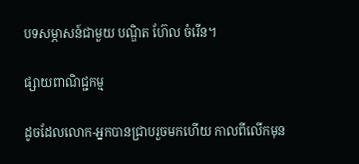បទសម្ភាសន៍ជាមួយ បណ្ឌិត ហ៊ែល ចំរើន។

ផ្សាយពាណិជ្ជកម្ម

ដូចដែលលោក-អ្នកបានជ្រាបរួចមកហើយ កាលពីលើកមុន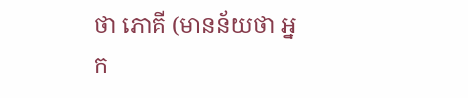ថា ភោគី (មានន័យថា អ្នក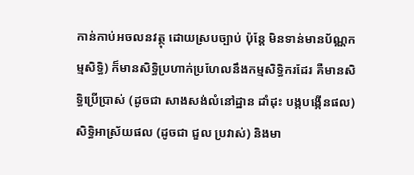កាន់កាប់អចលនវត្ថុ ដោយស្របច្បាប់ ប៉ុន្តែ មិនទាន់មានប័ណ្ណកម្មសិទ្ធិ) ក៏មានសិទ្ធិប្រហាក់ប្រហែលនឹងកម្មសិទ្ធិករដែរ គឺមានសិទ្ធិប្រើប្រាស់ (ដូចជា សាងសង់លំនៅដ្ឋាន ដាំដុះ បង្កបង្កើនផល) សិទ្ធិអាស្រ័យផល (ដូចជា ជួល ប្រវាស់) និងមា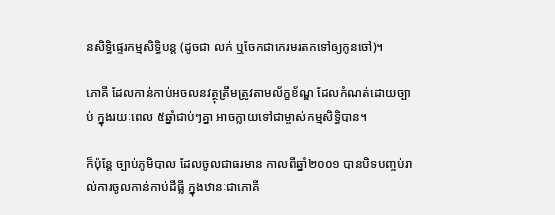នសិទ្ធិផ្ទេរកម្មសិទ្ធិបន្ត (ដូចជា លក់ ឬចែកជាកេរមរតកទៅឲ្យកូនចៅ)។

ភោគី ដែលកាន់កាប់អចលនវត្ថុត្រឹមត្រូវតាមល័ក្ខខ័ណ្ឌ ដែលកំណត់ដោយច្បាប់ ក្នុងរយៈពេល ៥ឆ្នាំជាប់ៗគ្នា អាចក្លាយទៅជាម្ចាស់កម្មសិទ្ធិបាន។

ក៏ប៉ុន្តែ ច្បាប់ភូមិបាល ដែលចូលជាធរមាន កាលពីឆ្នាំ២០០១ បានបិទបញ្ចប់រាល់ការចូលកាន់កាប់ដីធ្លី ក្នុងឋានៈជាភោគី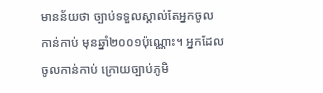មានន័យថា ច្បាប់ទទួលស្គាល់តែអ្នកចូលកាន់កាប់ មុនឆ្នាំ២០០១ប៉ុណ្ណោះ។ អ្នកដែលចូលកាន់កាប់ ក្រោយច្បាប់ភូមិ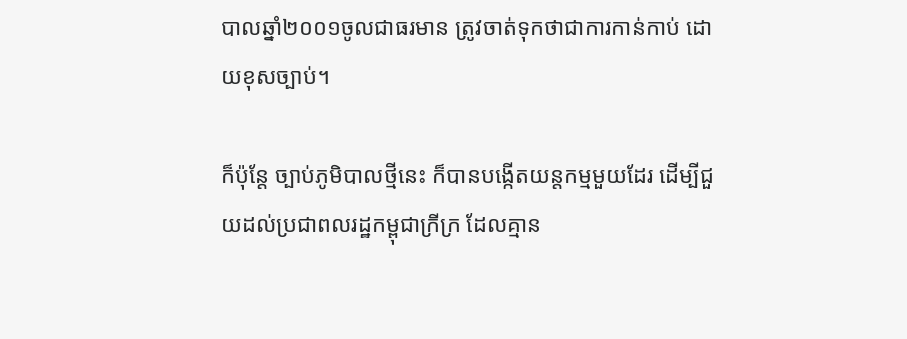បាលឆ្នាំ២០០១ចូលជាធរមាន ត្រូវចាត់ទុកថាជាការកាន់កាប់ ដោយខុសច្បាប់។

ក៏ប៉ុន្តែ ច្បាប់ភូមិបាលថ្មីនេះ ក៏បានបង្កើតយន្តកម្មមួយដែរ ដើម្បីជួយដល់ប្រជាពលរដ្ឋកម្ពុជាក្រីក្រ ដែលគ្មាន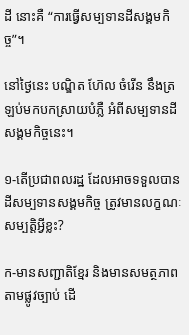ដី នោះគឺ “ការធ្វើសម្បទានដីសង្គមកិច្ច”។

នៅថ្ងៃនេះ បណ្ឌិត ហ៊ែល ចំរើន នឹងត្រឡប់មកបកស្រាយបំភ្លឺ អំពីសម្បទានដីសង្គមកិច្ចនេះ។

១-តើប្រជាពលរដ្ឋ ដែលអាចទទួលបានដីសម្បទានសង្គមកិច្ច ត្រូវមានលក្ខណៈសម្បត្តិអ្វីខ្លះ?

ក-មានសញ្ជាតិខ្មែរ និងមានសមត្ថភាពតាមផ្លូវច្បាប់ ដើ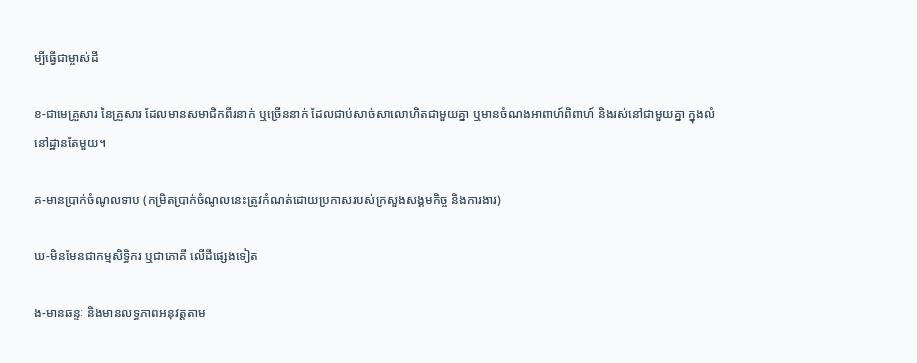ម្បីធ្វើជាម្ចាស់ដី

ខ-ជាមេគ្រួសារ នៃគ្រួសារ ដែលមានសមាជិកពីរនាក់ ឬច្រើននាក់ ដែលជាប់សាច់សាលោហិតជាមួយគ្នា ឬមានចំណងអាពាហ៍ពិពាហ៍ និងរស់នៅជាមួយគ្នា ក្នុងលំនៅដ្ឋានតែមួយ។

គ-មានប្រាក់ចំណូលទាប (កម្រិតប្រាក់ចំណូលនេះត្រូវកំណត់ដោយប្រកាសរបស់ក្រសួងសង្គមកិច្ច និងការងារ)

ឃ-មិនមែនជាកម្មសិទ្ធិករ ឬជាភោគី លើដីផ្សេងទៀត

ង-មានឆន្ទៈ និងមានលទ្ធភាពអនុវត្តតាម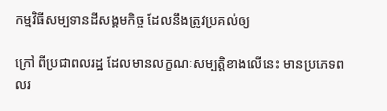កម្មវិធីសម្បទានដីសង្គមកិច្ច ដែលនឹងត្រូវប្រគល់ឲ្យ

ក្រៅ ពីប្រជាពលរដ្ឋ ដែលមានលក្ខណៈសម្បត្តិខាងលើនេះ មានប្រភេទពលរ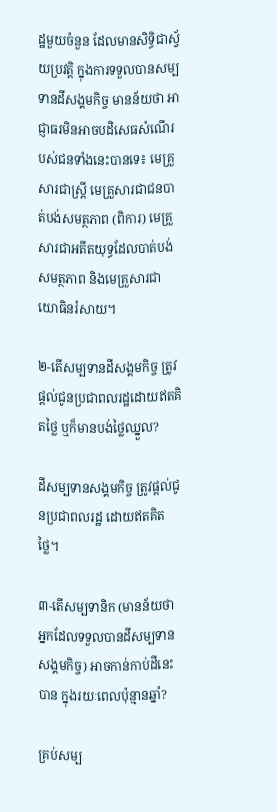ដ្ឋមួយចំនួន ដែលមានសិទ្ធិជាស្វ័យប្រវត្តិ ក្នុងការទទួលបានសម្បទានដីសង្គមកិច្ច មានន័យថា អាជ្ញាធរមិនអាចបដិសេធសំណើរបស់ជនទាំងនេះបានទេ៖ មេគ្រួសារជាស្រ្តី មេគ្រួសារជាជនបាត់បង់សមត្ថភាព (ពិការ) មេគ្រួសារជាអតីតយុទ្ធដែលបាត់បង់សមត្ថភាព និងមេគ្រួសារជាយោធិនរំសាយ។

២-តើសម្បទានដីសង្គមកិច្ច ត្រូវផ្តល់ជូនប្រជាពលរដ្ឋដោយឥតគិតថ្លៃ ឬក៏មានបង់ថ្លៃឈ្នួល?

ដីសម្បទានសង្គមកិច្ច ត្រូវផ្តល់ជូនប្រជាពលរដ្ឋ ដោយឥតគិតថ្លៃ។

៣-តើសម្បទានិក (មានន័យថា អ្នកដែលទទួលបានដីសម្បទានសង្គមកិច្ច) អាចកាន់កាប់ដីនេះបាន ក្នុងរយៈពេលប៉ុន្មានឆ្នាំ?

គ្រប់សម្ប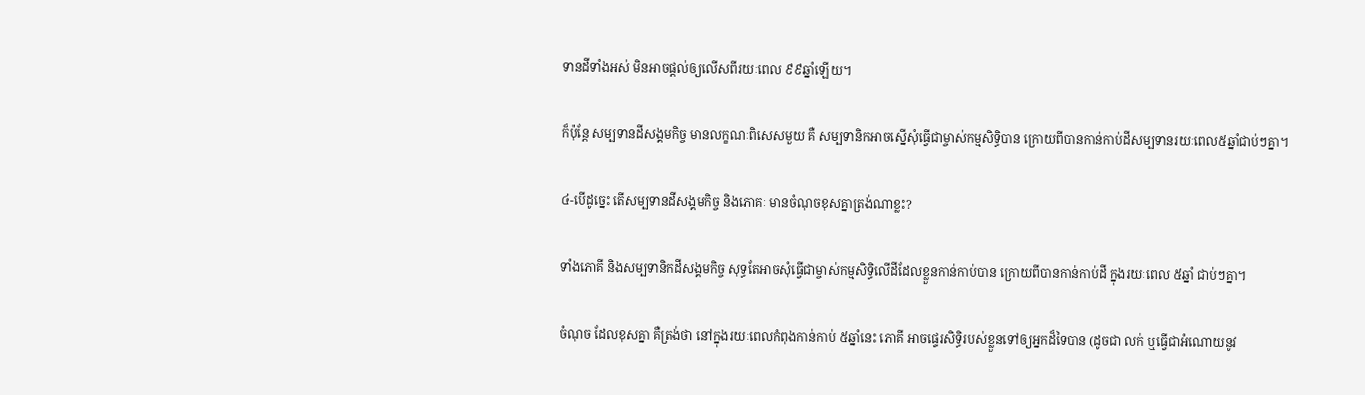ទានដីទាំងអស់ មិនអាចផ្តល់ឲ្យលើសពីរយៈពេល ៩៩ឆ្នាំឡើយ។

ក៏ប៉ុន្តែ សម្បទានដីសង្គមកិច្ច មានលក្ខណៈពិសេសមួយ គឺ សម្បទានិកអាចស្នើសុំធ្វើជាម្ចាស់កម្មសិទ្ធិបាន ក្រោយពីបានកាន់កាប់ដីសម្បទានរយៈពេល៥ឆ្នាំជាប់ៗគ្នា។

៤-បើដូច្នេះ តើសម្បទានដីសង្គមកិច្ច និងភោគៈ មានចំណុចខុសគ្នាត្រង់ណាខ្លះ?

ទាំងភោគី និងសម្បទានិកដីសង្គមកិច្ច សុទ្ធតែអាចសុំធ្វើជាម្ចាស់កម្មសិទ្ធិលើដីដែលខ្លួនកាន់កាប់បាន ក្រោយពីបានកាន់កាប់ដី ក្នុងរយៈពេល ៥ឆ្នាំ ជាប់ៗគ្នា។

ចំណុច ដែលខុសគ្នា គឺត្រង់ថា នៅក្នុងរយៈពេលកំពុងកាន់កាប់ ៥ឆ្នាំនេះ ភោគី អាចផ្ទេរសិទ្ធិរបស់ខ្លួនទៅឲ្យអ្នកដ៏ទៃបាន (ដូចជា លក់ ឬធ្វើជាអំណោយនូវ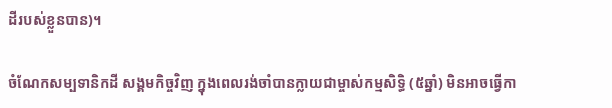ដីរបស់ខ្លួនបាន)។

ចំណែកសម្បទានិកដី សង្គមកិច្ចវិញ ក្នុងពេលរង់ចាំបានក្លាយជាម្ចាស់កម្មសិទ្ធិ (៥ឆ្នាំ) មិនអាចធ្វើកា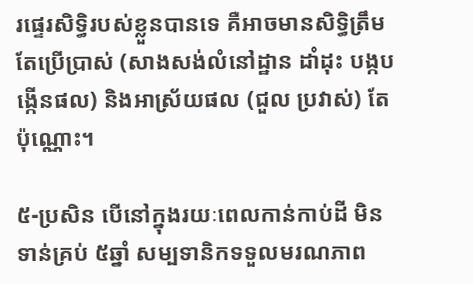រផ្ទេរសិទ្ធិរបស់ខ្លួនបានទេ គឺអាចមានសិទ្ធិត្រឹមតែប្រើប្រាស់ (សាងសង់លំនៅដ្ឋាន ដាំដុះ បង្កបង្កើនផល) និងអាស្រ័យផល (ជួល ប្រវាស់) តែប៉ុណ្ណោះ។

៥-ប្រសិន បើនៅក្នុងរយៈពេលកាន់កាប់ដី មិនទាន់គ្រប់ ៥ឆ្នាំ សម្បទានិកទទួលមរណភាព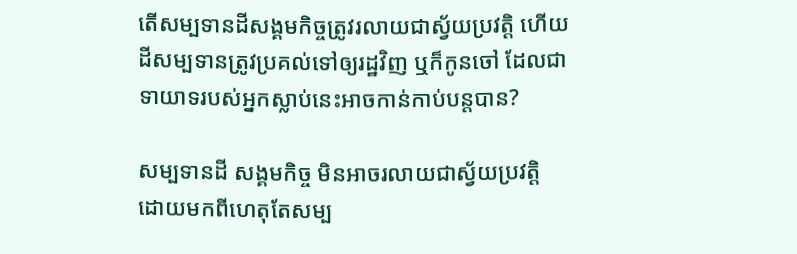តើសម្បទានដីសង្គមកិច្ចត្រូវរលាយជាស្វ័យប្រវត្តិ ហើយដីសម្បទានត្រូវប្រគល់ទៅឲ្យរដ្ឋវិញ ឬក៏កូនចៅ ដែលជាទាយាទរបស់អ្នកស្លាប់នេះអាចកាន់កាប់បន្តបាន?

សម្បទានដី សង្គមកិច្ច មិនអាចរលាយជាស្វ័យប្រវត្តិ ដោយមកពីហេតុតែសម្ប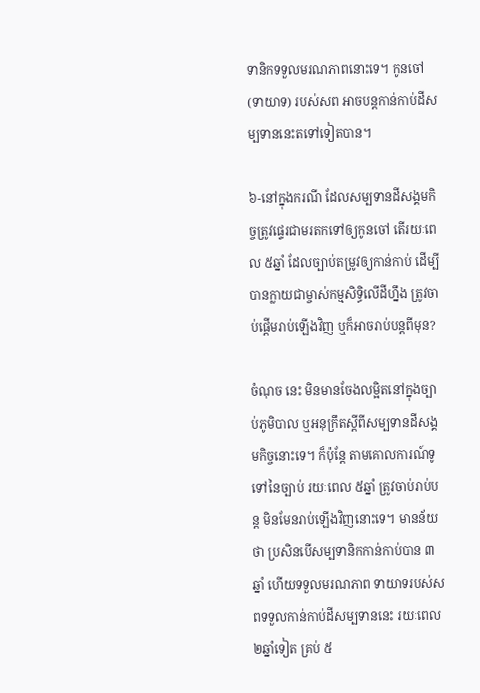ទានិកទទួលមរណភាពនោះទេ។ កូនចៅ (ទាយាទ) របស់សព អាចបន្តកាន់កាប់ដីសម្បទាននេះតទៅទៀតបាន។

៦-នៅក្នុងករណី ដែលសម្បទានដីសង្គមកិច្ចត្រូវផ្ទេរជាមរតកទៅឲ្យកូនចៅ តើរយៈពេល ៥ឆ្នាំ ដែលច្បាប់តម្រូវឲ្យកាន់កាប់ ដើម្បីបានក្លាយជាម្ចាស់កម្មសិទ្ធិលើដីហ្នឹង ត្រូវចាប់ផ្តើមរាប់ឡើងវិញ ឬក៏អាចរាប់បន្តពីមុន?

ចំណុច នេះ មិនមានចែងលម្អិតនៅក្នុងច្បាប់ភូមិបាល ឬអនុក្រឹតស្តីពីសម្បទានដីសង្គមកិច្ចនោះទេ។ ក៏ប៉ុន្តែ តាមគោលការណ៍ទូទៅនៃច្បាប់ រយៈពេល ៥ឆ្នាំ ត្រូវចាប់រាប់បន្ត មិនមែនរាប់ឡើងវិញនោះទេ។ មានន័យថា ប្រសិនបើសម្បទានិកកាន់កាប់បាន ៣ឆ្នាំ ហើយទទួលមរណភាព ទាយាទរបស់សពទទួលកាន់កាប់ដីសម្បទាននេះ រយៈពេល ២ឆ្នាំទៀត គ្រប់ ៥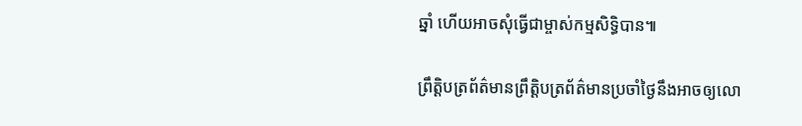ឆ្នាំ ហើយអាចសុំធ្វើជាម្ចាស់កម្មសិទ្ធិបាន៕

ព្រឹត្តិបត្រព័ត៌មានព្រឹត្តិបត្រព័ត៌មានប្រចាំថ្ងៃនឹងអាចឲ្យលោ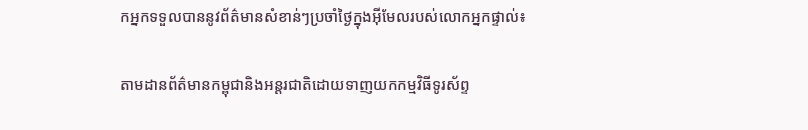កអ្នកទទួលបាននូវព័ត៌មានសំខាន់ៗប្រចាំថ្ងៃក្នុងអ៊ីមែលរបស់លោកអ្នកផ្ទាល់៖

តាមដានព័ត៌មានកម្ពុជានិងអន្តរជាតិដោយទាញយកកម្មវិធីទូរស័ព្ទ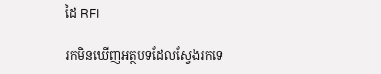ដៃ RFI

រកមិនឃើញអត្ថបទដែលស្វែងរកទេ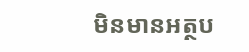មិនមានអត្ថប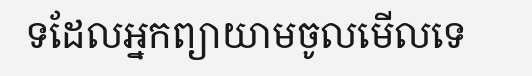ទដែលអ្នកព្យាយាមចូលមើលទេ